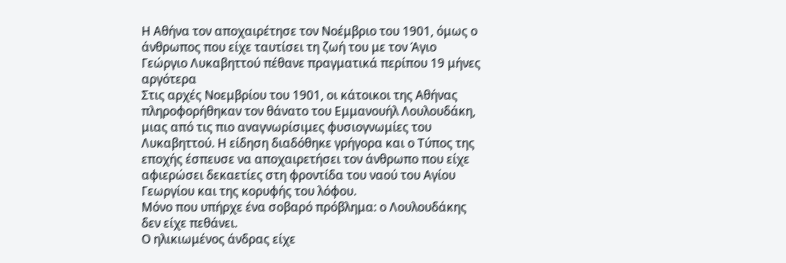Η Αθήνα τον αποχαιρέτησε τον Νοέμβριο του 1901, όμως ο άνθρωπος που είχε ταυτίσει τη ζωή του με τον Άγιο Γεώργιο Λυκαβηττού πέθανε πραγματικά περίπου 19 μήνες αργότερα
Στις αρχές Νοεμβρίου του 1901, οι κάτοικοι της Αθήνας πληροφορήθηκαν τον θάνατο του Εμμανουήλ Λουλουδάκη, μιας από τις πιο αναγνωρίσιμες φυσιογνωμίες του Λυκαβηττού. Η είδηση διαδόθηκε γρήγορα και ο Τύπος της εποχής έσπευσε να αποχαιρετήσει τον άνθρωπο που είχε αφιερώσει δεκαετίες στη φροντίδα του ναού του Αγίου Γεωργίου και της κορυφής του λόφου.
Μόνο που υπήρχε ένα σοβαρό πρόβλημα: ο Λουλουδάκης δεν είχε πεθάνει.
Ο ηλικιωμένος άνδρας είχε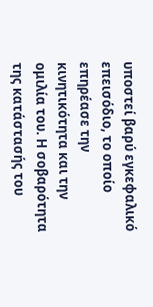υποστεί βαρύ εγκεφαλικό επεισόδιο, το οποίο επηρέασε την κινητικότητα και την ομιλία του. Η σοβαρότητα της κατάστασής του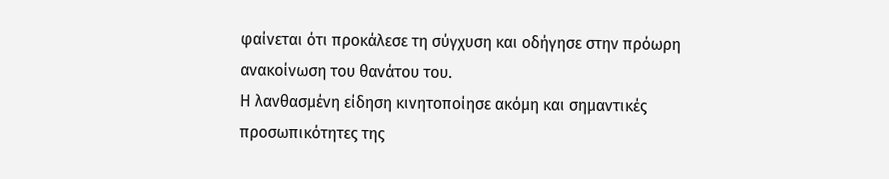φαίνεται ότι προκάλεσε τη σύγχυση και οδήγησε στην πρόωρη ανακοίνωση του θανάτου του.
Η λανθασμένη είδηση κινητοποίησε ακόμη και σημαντικές προσωπικότητες της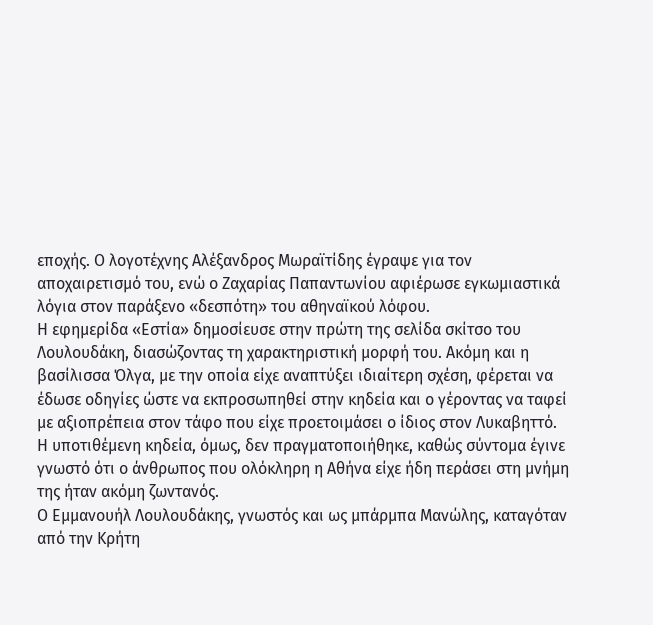εποχής. Ο λογοτέχνης Αλέξανδρος Μωραϊτίδης έγραψε για τον αποχαιρετισμό του, ενώ ο Ζαχαρίας Παπαντωνίου αφιέρωσε εγκωμιαστικά λόγια στον παράξενο «δεσπότη» του αθηναϊκού λόφου.
Η εφημερίδα «Εστία» δημοσίευσε στην πρώτη της σελίδα σκίτσο του Λουλουδάκη, διασώζοντας τη χαρακτηριστική μορφή του. Ακόμη και η βασίλισσα Όλγα, με την οποία είχε αναπτύξει ιδιαίτερη σχέση, φέρεται να έδωσε οδηγίες ώστε να εκπροσωπηθεί στην κηδεία και ο γέροντας να ταφεί με αξιοπρέπεια στον τάφο που είχε προετοιμάσει ο ίδιος στον Λυκαβηττό.
Η υποτιθέμενη κηδεία, όμως, δεν πραγματοποιήθηκε, καθώς σύντομα έγινε γνωστό ότι ο άνθρωπος που ολόκληρη η Αθήνα είχε ήδη περάσει στη μνήμη της ήταν ακόμη ζωντανός.
Ο Εμμανουήλ Λουλουδάκης, γνωστός και ως μπάρμπα Μανώλης, καταγόταν από την Κρήτη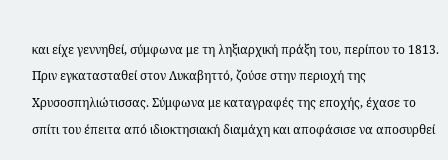και είχε γεννηθεί, σύμφωνα με τη ληξιαρχική πράξη του, περίπου το 1813. Πριν εγκατασταθεί στον Λυκαβηττό, ζούσε στην περιοχή της Χρυσοσπηλιώτισσας. Σύμφωνα με καταγραφές της εποχής, έχασε το σπίτι του έπειτα από ιδιοκτησιακή διαμάχη και αποφάσισε να αποσυρθεί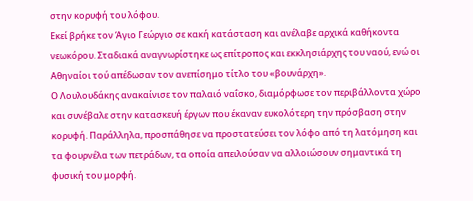στην κορυφή του λόφου.
Εκεί βρήκε τον Άγιο Γεώργιο σε κακή κατάσταση και ανέλαβε αρχικά καθήκοντα νεωκόρου. Σταδιακά αναγνωρίστηκε ως επίτροπος και εκκλησιάρχης του ναού, ενώ οι Αθηναίοι τού απέδωσαν τον ανεπίσημο τίτλο του «βουνάρχη».
Ο Λουλουδάκης ανακαίνισε τον παλαιό ναΐσκο, διαμόρφωσε τον περιβάλλοντα χώρο και συνέβαλε στην κατασκευή έργων που έκαναν ευκολότερη την πρόσβαση στην κορυφή. Παράλληλα, προσπάθησε να προστατεύσει τον λόφο από τη λατόμηση και τα φουρνέλα των πετράδων, τα οποία απειλούσαν να αλλοιώσουν σημαντικά τη φυσική του μορφή.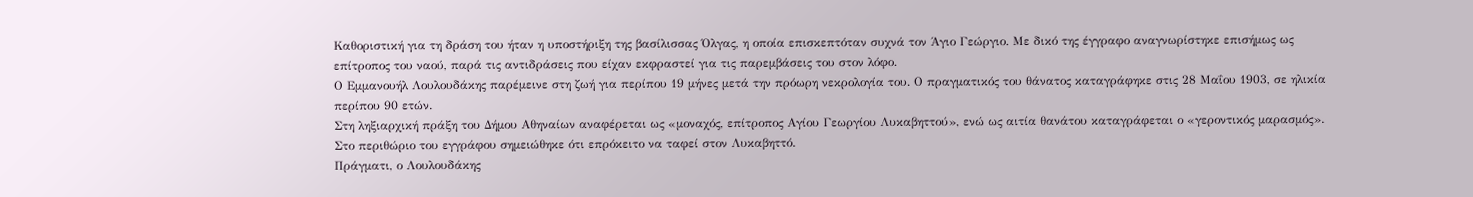Καθοριστική για τη δράση του ήταν η υποστήριξη της βασίλισσας Όλγας, η οποία επισκεπτόταν συχνά τον Άγιο Γεώργιο. Με δικό της έγγραφο αναγνωρίστηκε επισήμως ως επίτροπος του ναού, παρά τις αντιδράσεις που είχαν εκφραστεί για τις παρεμβάσεις του στον λόφο.
Ο Εμμανουήλ Λουλουδάκης παρέμεινε στη ζωή για περίπου 19 μήνες μετά την πρόωρη νεκρολογία του. Ο πραγματικός του θάνατος καταγράφηκε στις 28 Μαΐου 1903, σε ηλικία περίπου 90 ετών.
Στη ληξιαρχική πράξη του Δήμου Αθηναίων αναφέρεται ως «μοναχός, επίτροπος Αγίου Γεωργίου Λυκαβηττού», ενώ ως αιτία θανάτου καταγράφεται ο «γεροντικός μαρασμός». Στο περιθώριο του εγγράφου σημειώθηκε ότι επρόκειτο να ταφεί στον Λυκαβηττό.
Πράγματι, ο Λουλουδάκης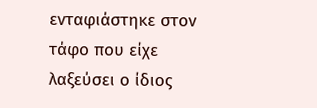ενταφιάστηκε στον τάφο που είχε λαξεύσει ο ίδιος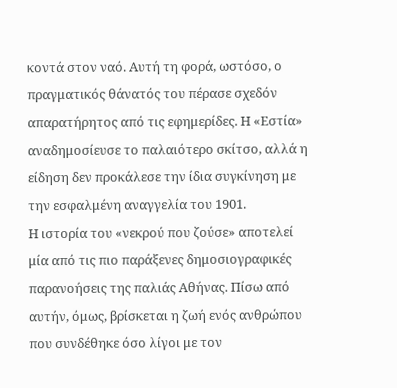κοντά στον ναό. Αυτή τη φορά, ωστόσο, ο πραγματικός θάνατός του πέρασε σχεδόν απαρατήρητος από τις εφημερίδες. Η «Εστία» αναδημοσίευσε το παλαιότερο σκίτσο, αλλά η είδηση δεν προκάλεσε την ίδια συγκίνηση με την εσφαλμένη αναγγελία του 1901.
Η ιστορία του «νεκρού που ζούσε» αποτελεί μία από τις πιο παράξενες δημοσιογραφικές παρανοήσεις της παλιάς Αθήνας. Πίσω από αυτήν, όμως, βρίσκεται η ζωή ενός ανθρώπου που συνδέθηκε όσο λίγοι με τον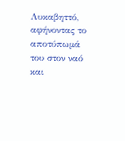Λυκαβηττό, αφήνοντας το αποτύπωμά του στον ναό και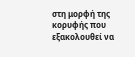στη μορφή της κορυφής που εξακολουθεί να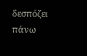δεσπόζει πάνω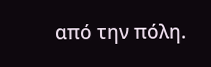από την πόλη.